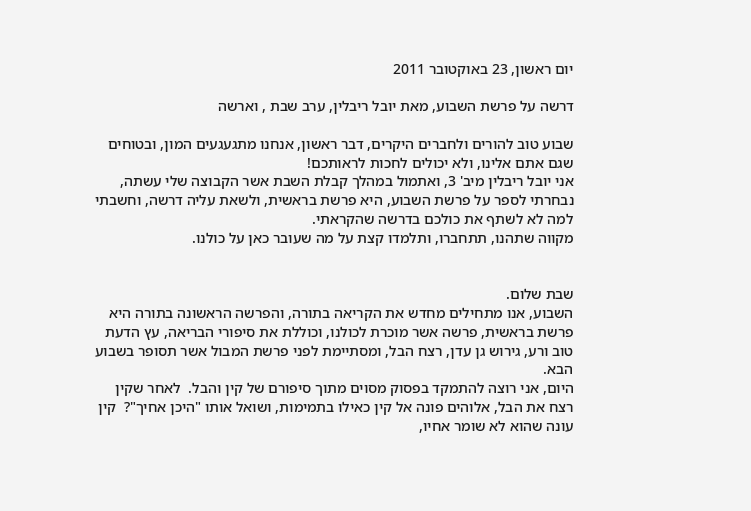יום ראשון, 23 באוקטובר 2011

דרשה על פרשת השבוע, מאת יובל ריבלין, ערב שבת , וארשה

שבוע טוב להורים ולחברים היקרים, דבר ראשון, אנחנו מתגעגעים המון, ובטוחים שגם אתם אלינו, ולא יכולים לחכות לראותכם!
אני יובל ריבלין מיב' 3, ואתמול במהלך קבלת השבת אשר הקבוצה שלי עשתה, נבחרתי לספר על פרשת השבוע, היא פרשת בראשית, ולשאת עליה דרשה, וחשבתי למה לא לשתף את כולכם בדרשה שהקראתי.
מקווה שתהנו, תתחברו, ותלמדו קצת על מה שעובר כאן על כולנו.


שבת שלום.
השבוע, אנו מתחילים מחדש את הקריאה בתורה, והפרשה הראשונה בתורה היא פרשת בראשית, פרשה אשר מוכרת לכולנו, וכוללת את סיפורי הבריאה, עץ הדעת טוב ורע, גירוש גן עדן, רצח הבל, ומסתיימת לפני פרשת המבול אשר תסופר בשבוע הבא.
היום, אני רוצה להתמקד בפסוק מסוים מתוך סיפורם של קין והבל.  לאחר שקין רצח את הבל, אלוהים פונה אל קין כאילו בתמימות, ושואל אותו "היכן אחיך"?  קין עונה שהוא לא שומר אחיו,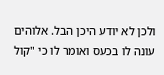ולכן לא יודע היכן הבל. אלוהים עונה לו בכעס ואומר לו כי "קול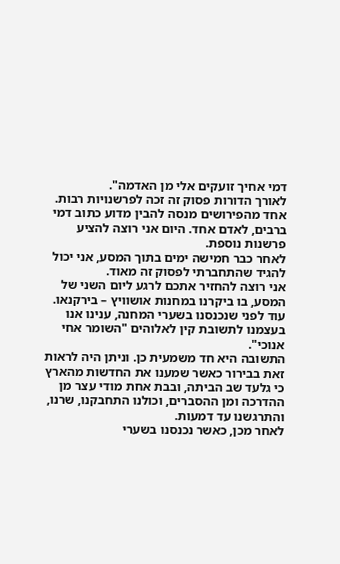דמי אחיך זועקים אלי מן האדמה".
לאורך הדורות פסוק זה זכה לפרשנויות רבות. אחד מהפירושים מנסה להבין מדוע כתוב דמי ברבים, לאדם אחד. היום אני רוצה להציע פרשנות נוספת.
לאחר כבר חמישה ימים בתוך המסע, אני יכול להגיד שהתחברתי לפסוק זה מאוד.
אני רוצה להחזיר אתכם לרגע ליום השני של המסע, בו ביקרנו במחנות אושוויץ – בירקנאו.
עוד לפני שנכנסנו בשערי המחנה, ענינו אנו בעצמנו לתשובת קין לאלוהים "השומר אחי אנוכי".
התשובה היא חד משמעית כן. וניתן היה לראות זאת בבירור כאשר שמענו את החדשות מהארץ כי גלעד שב הביתה, ובבת אחת מודי עצר מן ההדרכה ומן ההסברים, וכולנו התחבקנו, שרנו, והתרגשנו עד דמעות.
לאחר מכן, כאשר נכנסנו בשערי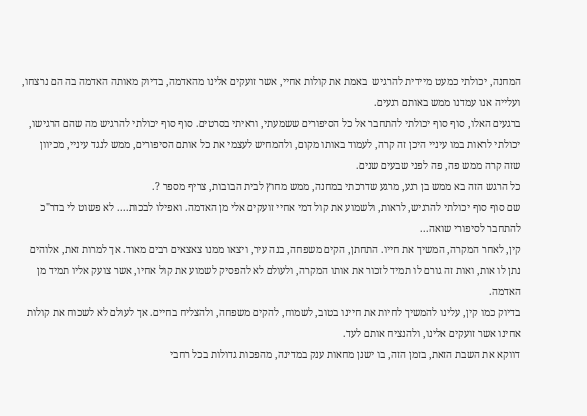המחנה, יכולתי כמעט מיידית להרגיש  באמת את קולות אחיי, אשר זועקים אלינו מהאדמה, בדיוק מאותה האדמה בה הם נרצחו, ועלייה אנו עמדנו ממש באותם רגעים.
ברגעים האלו, סוף סוף יכולתי להתחבר אל כל הסיפורים ששמעתי, וראיתי בסרטים. סוף סוף יכולתי להרגיש מה שהם הרגישו, יכולתי לראות במו עיניי היכן זה קרה, לעמוד באותו מקום, ולהמחיש לעצמי את כל אותם הסיפורים, ממש לנגד עיניי, מכיוון שזה קרה ממש פה, פה לפני שבעים שנים.
כל הרגש הזה בא ממש בן רגע, מרגע שדרכתי במחנה, ממש מחוץ לבית הבובות, צריף מספר ?.
שם סוף סוף יכולתי להרגיש, לראות, ולשמוע את קול דמי אחיי זועקים אלי מן האדמה. ואפילו לבכות.... לא פשוט לי בדר"כ להתחבר לסיפורי שואה...
קין, לאחר המקרה, המשיך את חייו. התחתן, הקים משפחה, בנה עיר, ויצאו ממנו צאצאים רבים מאוד. אך למרות זאת, אלוהים נתן לו אות, ואות זה גורם לו תמיד לזכור את אותו המקרה, ולעולם לא להפסיק לשמוע את קול אחיו, אשר צועק אליו תמיד מן האדמה.
בדיוק כמו קין, עלינו להמשיך לחיות את חיינו בטוב, לשמוח, להקים משפחה, ולהצליח בחיים. אך לעולם לא לשכוח את קולות אחינו אשר זועקים אלינו, ולהנציח אותם לעד.
דווקא את השבת הזאת, בזמן הזה, בו ישנן מחאות ענק במדינה, מהפכות גדולות בכל רחבי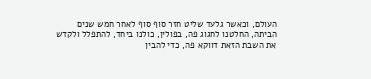העולם, וכאשר גלעד שליט חזר סוף סוף לאחר חמש שנים הביתה, החלטנו לחגוג פה, בפולין, כולנו ביחד, להתפלל ולקדש את השבת הזאת דווקא פה, כדי להבין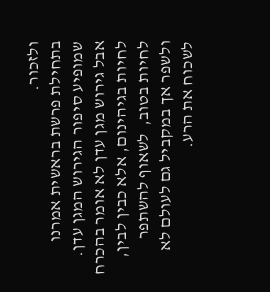ולזכור.
בתחילת פרשת בראשית אמרנו שמופיע סיפור הגירוש המגן עדן. אבל גירוש מגן עדן לא אומר בהכרח לחיות בגיהינום, אלא כבין לבין, לחיות בטוב,  לשאוף להשתפר ולשפר אך במקביל גם לעולם לא לשכוח את הרע.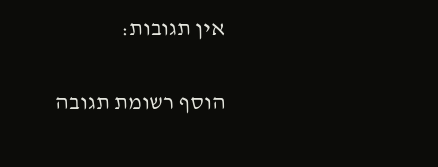אין תגובות:

הוסף רשומת תגובה